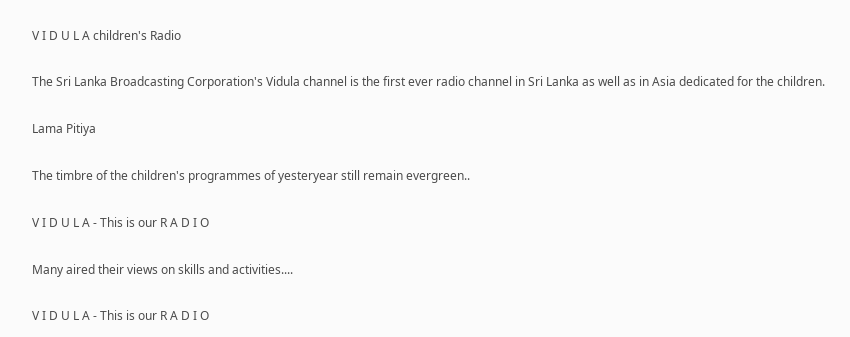V I D U L A children's Radio

The Sri Lanka Broadcasting Corporation's Vidula channel is the first ever radio channel in Sri Lanka as well as in Asia dedicated for the children.

Lama Pitiya

The timbre of the children's programmes of yesteryear still remain evergreen..

V I D U L A - This is our R A D I O

Many aired their views on skills and activities....

V I D U L A - This is our R A D I O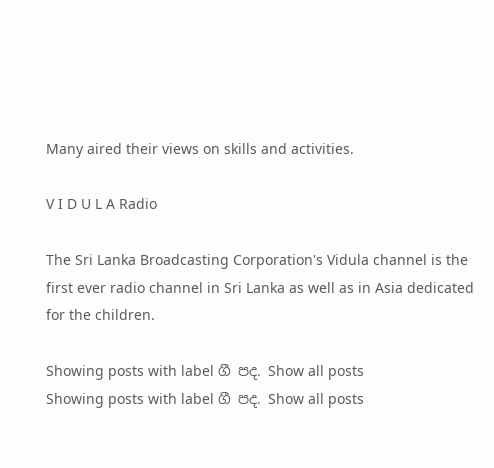Many aired their views on skills and activities.

V I D U L A Radio

The Sri Lanka Broadcasting Corporation's Vidula channel is the first ever radio channel in Sri Lanka as well as in Asia dedicated for the children.

Showing posts with label ගී පද. Show all posts
Showing posts with label ගී පද. Show all posts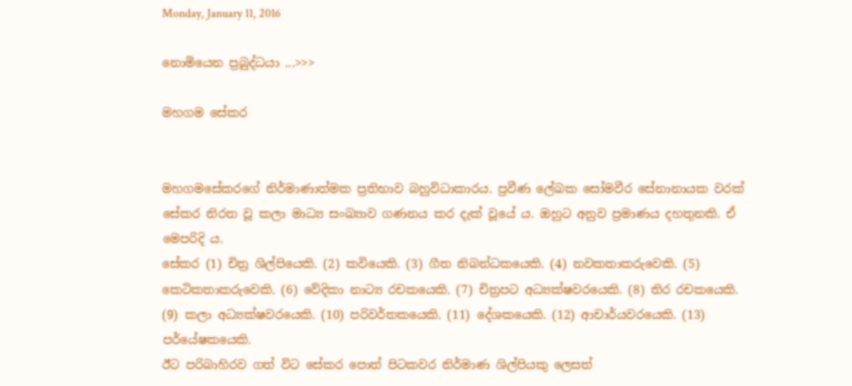Monday, January 11, 2016

නොමියෙන ප්‍රබුද්ධයා ...>>>

මහගම සේකර


මහගමසේකරගේ නිර්මාණාත්මක ප්‍රතිභාව බහුවිධාකාරය. ප්‍රවීණ ලේඛක සෝමවීර සේනානායක වරක් සේකර නිරත වූ කලා මාධ්‍ය සංඛ්‍යාව ගණනය කර දැක් වූයේ ය. ඔහුට අනුව ප්‍රමාණය දහතුනකි. ඒ මෙපරිදි ය.
සේකර (1) චිත්‍ර ශිල්පියෙකි. (2) කවියෙකි. (3) ගීත නිබන්ධකයෙකි. (4) නවකතාකරුවෙකි. (5) කෙටිකතාකරුවෙකි. (6) වේදිකා නාට්‍ය රචකයෙකි. (7) චිත්‍රපට අධ්‍යක්ෂවරයෙකි. (8) තිර රචකයෙකි. (9) කලා අධ්‍යක්ෂවරයෙකි. (10) පරිවර්තකයෙකි. (11) දේශකයෙකි. (12) ආචාර්යවරයෙකි. (13) පර්යේෂකයෙකි.
ඊට පරිබාහිරව ගත් විට සේකර පොත් පිටකවර නිර්මාණ ශිල්පියකු ලෙසත්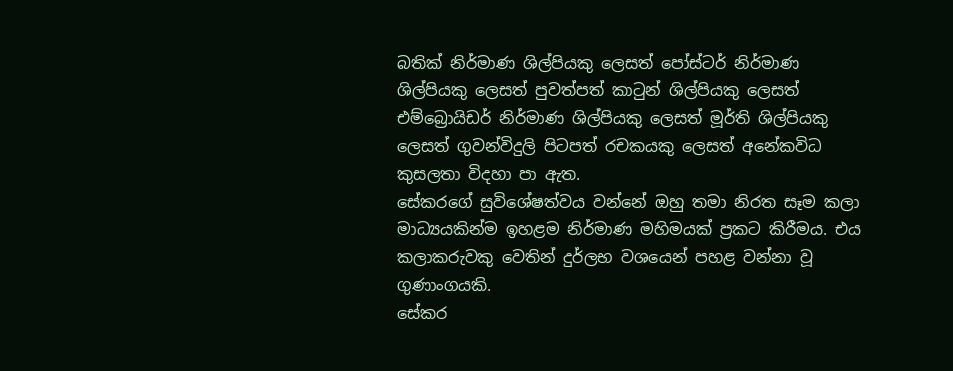බතික් නිර්මාණ ශිල්පියකු ලෙසත් පෝස්ටර් නිර්මාණ ශිල්පියකු ලෙසත් පුවත්පත් කාටුන් ශිල්පියකු ලෙසත් එම්බ්‍රොයිඩර් නිර්මාණ ශිල්පියකු ලෙසත් මූර්ති ශිල්පියකු ලෙසත් ගුවන්විදුලි පිටපත් රචකයකු ලෙසත් අනේකවිධ කුසලතා විදහා පා ඇත.
සේකරගේ සුවිශේෂත්වය වන්නේ ඔහු තමා නිරත සෑම කලා මාධ්‍යයකින්ම ඉහළම නිර්මාණ මහිමයක් ප්‍රකට කිරීමය. එය කලාකරුවකු වෙතින් දුර්ලභ වශයෙන් පහළ වන්නා වූ ගුණාංගයකි.
සේකර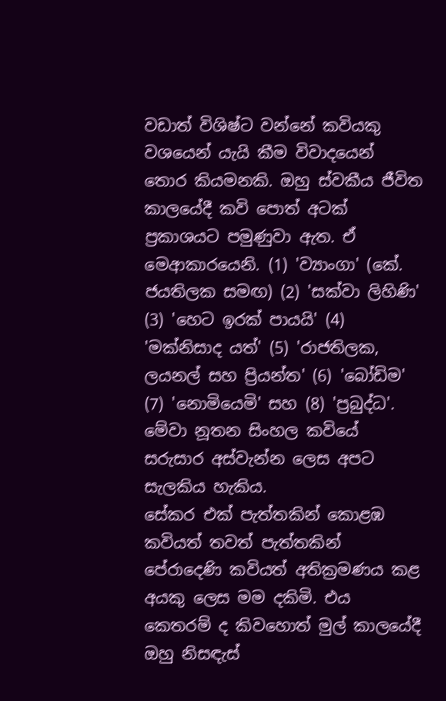වඩාත් විශිෂ්ට වන්නේ කවියකු වශයෙන් යැයි කීම විවාදයෙන් තොර කියමනකි. ඔහු ස්වකීය ජීවිත කාලයේදී කවි පොත් අටක් ප්‍රකාශයට පමුණුවා ඇත. ඒ මෙආකාරයෙනි. (1) 'ව්‍යාංගා' (කේ. ජයතිලක සමඟ) (2) 'සක්වා ලිහිණි' (3) 'හෙට ඉරක් පායයි' (4) 'මක්නිසාද යත්' (5) 'රාජතිලක, ලයනල් සහ ප්‍රියන්ත' (6) 'බෝඩිම' (7) 'නොමියෙමි' සහ (8) 'ප්‍රබුද්ධ'. මේවා නූතන සිංහල කවියේ සරුසාර අස්වැන්න ලෙස අපට සැලකිය හැකිය.
සේකර එක් පැත්තකින් කොළඹ කවියත් තවත් පැත්තකින් පේරාදෙණි කවියත් අතික්‍රමණය කළ අයකු ලෙස මම දකිමි. එය කෙතරම් ද කිවහොත් මුල් කාලයේදී ඔහු නිසඳැස්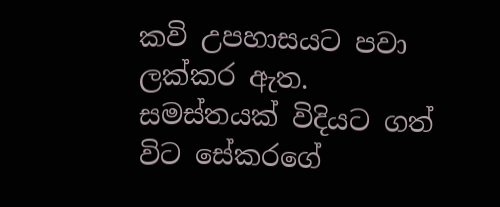කවි උපහාසයට පවා ලක්කර ඇත.
සමස්තයක් විදියට ගත් විට සේකරගේ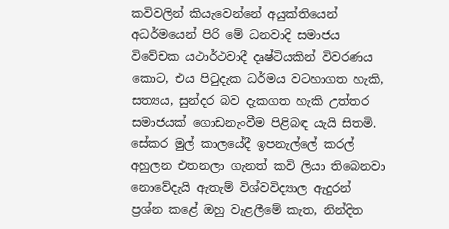කවිවලින් කියැවෙන්නේ අයුක්තියෙන් අධර්මයෙන් පිරි මේ ධනවාදි සමාජය විවේචක යථාර්ථවාදී දෘෂ්ටියකින් විවරණය කොට, එය පිටුදැක ධර්මය වටහාගත හැකි, සත්‍යය, සුන්දර බව දැකගත හැකි උත්තර සමාජයක් ගොඩනැංවීම පිළිබඳ යැයි සිතමි.
සේකර මුල් කාලයේදී ඉපනැල්ලේ කරල් අහුලන එතනලා ගැනත් කවි ලියා තිබෙනවා නොවේදැයි ඇතැම් විශ්වවිද්‍යාල ඇදුරන් ප්‍රශ්න කළේ ඔහු වැළලීමේ කැත, නින්දිත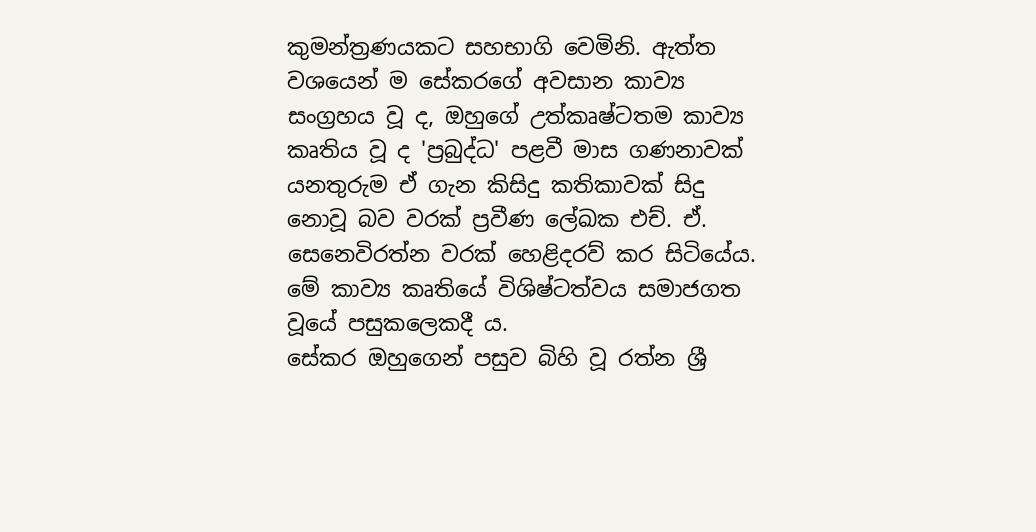කුමන්ත්‍රණයකට සහභාගි වෙමිනි. ඇත්ත වශයෙන් ම සේකරගේ අවසාන කාව්‍ය සංග්‍රහය වූ ද, ඔහුගේ උත්කෘෂ්ටතම කාව්‍ය කෘතිය වූ ද 'ප්‍රබුද්ධ' පළවී මාස ගණනාවක් යනතුරුම ඒ ගැන කිසිදු කතිකාවක් සිදු නොවූ බව වරක් ප්‍රවීණ ලේඛක එච්. ඒ. සෙනෙවිරත්න වරක් හෙළිදරව් කර සිටියේය. මේ කාව්‍ය කෘතියේ විශිෂ්ටත්වය සමාජගත වූයේ පසුකලෙකදී ය.
සේකර ඔහුගෙන් පසුව බිහි වූ රත්න ශ්‍රී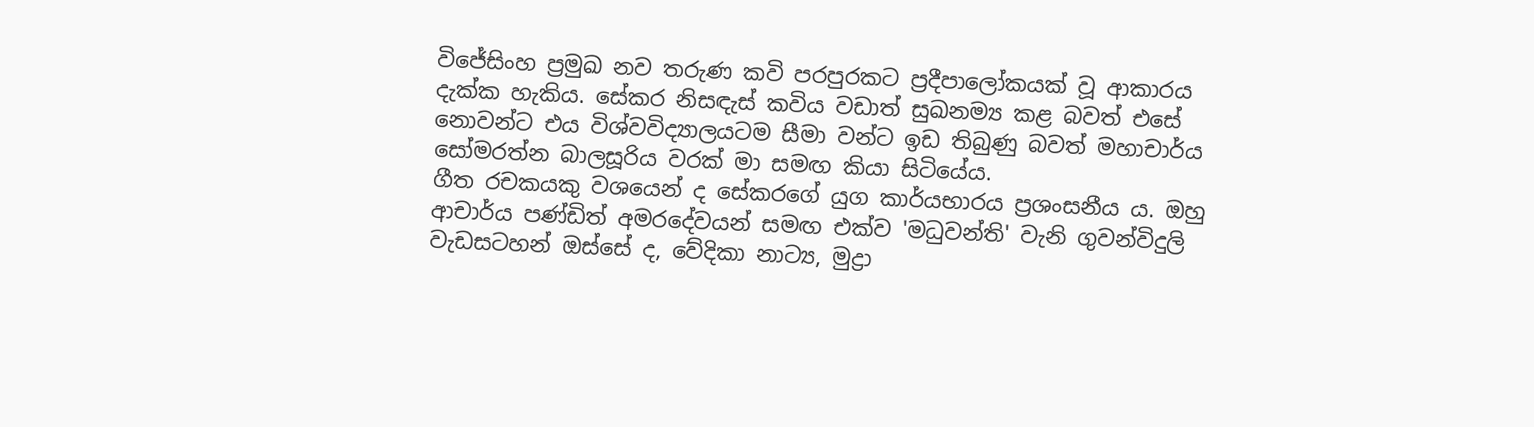විජේසිංහ ප්‍රමුඛ නව තරුණ කවි පරපුරකට ප්‍රදීපාලෝකයක් වූ ආකාරය දැක්ක හැකිය. සේකර නිසඳැස් කවිය වඩාත් සුඛනම්‍ය කළ බවත් එසේ නොවන්ට එය විශ්වවිද්‍යාලයටම සීමා වන්ට ඉඩ තිබුණු බවත් මහාචාර්ය සෝමරත්න බාලසූරිය වරක් මා සමඟ කියා සිටියේය.
ගීත රචකයකු වශයෙන් ද සේකරගේ යුග කාර්යභාරය ප්‍රශංසනීය ය. ඔහු ආචාර්ය පණ්ඩිත් අමරදේවයන් සමඟ එක්ව 'මධුවන්ති' වැනි ගුවන්විදුලි වැඩසටහන් ඔස්සේ ද, වේදිකා නාට්‍ය, මුද්‍රා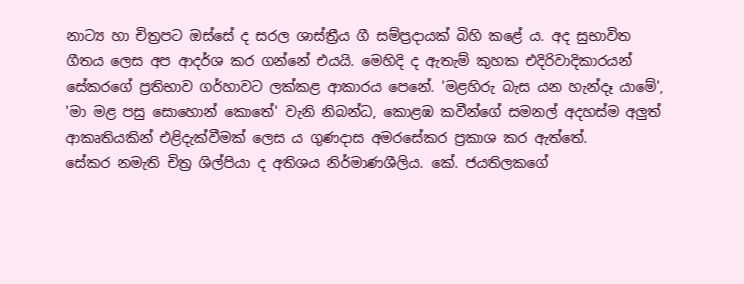නාට්‍ය හා චිත්‍රපට ඔස්සේ ද සරල ශාස්ත්‍රීය ගී සම්ප්‍රදායක් බිහි කළේ ය. අද සුභාවිත ගීතය ලෙස අප ආදර්ශ කර ගන්නේ එයයි. මෙහිදි ද ඇතැම් කුහක එදිරිවාදිකාරයන් සේකරගේ ප්‍රතිභාව ගර්හාවට ලක්කළ ආකාරය පෙනේ. 'මළහිරු බැස යන හැන්දෑ යාමේ', 'මා මළ පසු සොහොන් කොතේ' වැනි නිබන්ධ, කොළඹ කවීන්ගේ සමනල් අදහස්ම අලුත් ආකෘතියකින් එළිදැක්වීමක් ලෙස ය ගුණදාස අමරසේකර ප්‍රකාශ කර ඇත්තේ.
සේකර නමැති චිත්‍ර ශිල්පියා ද අතිශය නිර්මාණශීලිය. කේ. ජයතිලකගේ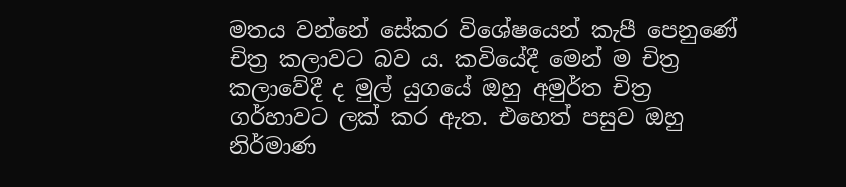මතය වන්නේ සේකර විශේෂයෙන් කැපී පෙනුණේ චිත්‍ර කලාවට බව ය. කවියේදී මෙන් ම චිත්‍ර කලාවේදී ද මුල් යුගයේ ඔහු අමුර්ත චිත්‍ර ගර්හාවට ලක් කර ඇත. එහෙත් පසුව ඔහු නිර්මාණ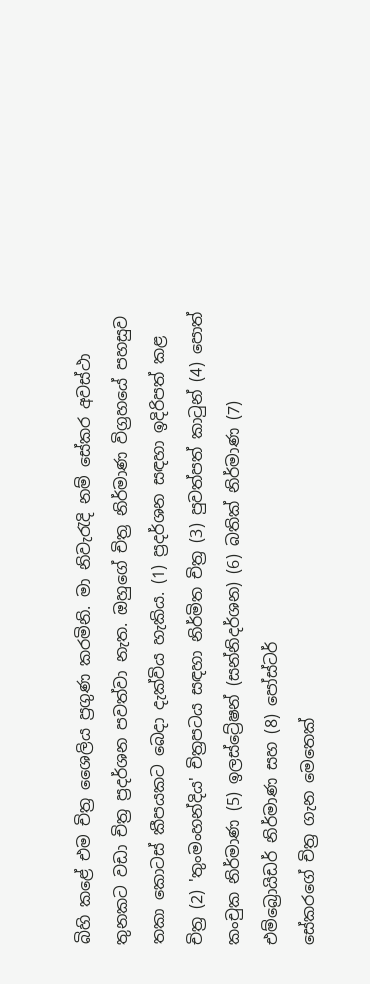බිහි කළේ එම චිත්‍ර ශෛලිය ප්‍රගුණ කරමිනි. මා නිවැරැදි නම් සේකර අවස්ථා තුනකට වඩා චිත්‍ර ප්‍රදර්ශන පවත්වා නැත. ඔහුගේ චිත්‍ර නිර්මාණ විග්‍රහයේ පහසුව තකා කොටස් කීපයකට බෙදා දැක්විය හැකිය. (1) ප්‍රදර්ශන සඳහා ඉදිරිපත් කළ චිත්‍ර (2) 'තුංමංහන්දිය' චිත්‍රපටය සඳහා නිර්මිත චිත්‍ර (3) පුවත්පත් කාටුන් (4) පොත් කංචුක නිර්මාණ (5) ඉලස්ට්‍රේෂන් (සන්නිදර්ශන) (6) බතික් නිර්මාණ (7) එම්බ්‍රොයිඩර් නිර්මාණ සහ (8) පෝස්ටර්
සේකරගේ චිත්‍ර ගැන මෙතෙක්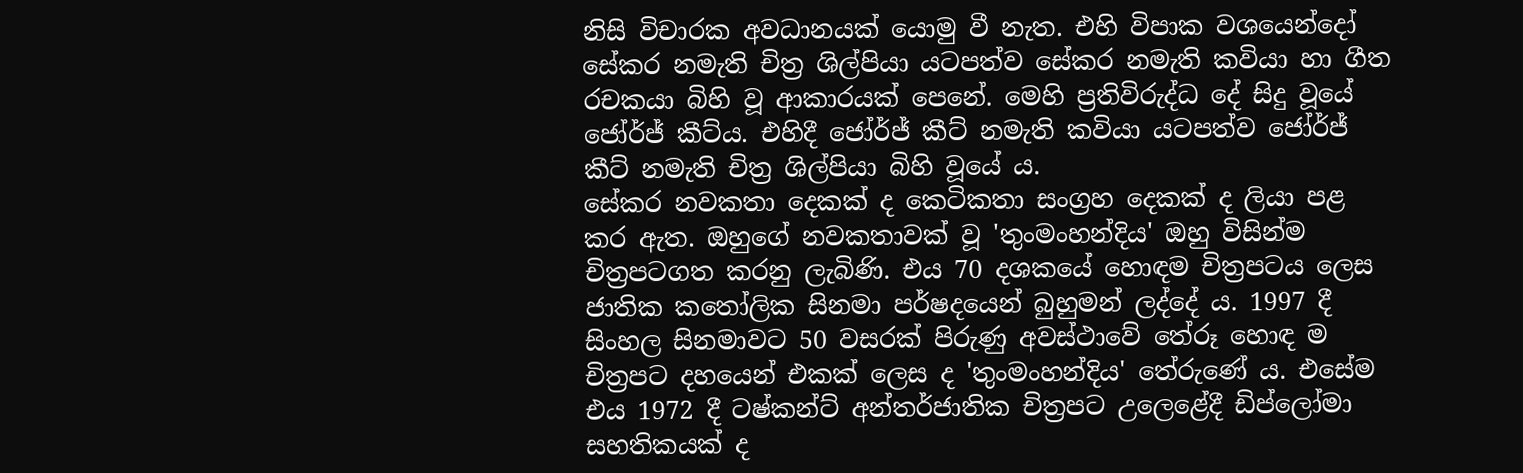නිසි විචාරක අවධානයක් යොමු වී නැත. එහි විපාක වශයෙන්දෝ සේකර නමැති චිත්‍ර ශිල්පියා යටපත්ව සේකර නමැති කවියා හා ගීත රචකයා බිහි වූ ආකාරයක් පෙනේ. මෙහි ප්‍රතිවිරුද්ධ දේ සිදු වූයේ ජෝර්ජ් කීට්ය. එහිදී ජෝර්ජ් කීට් නමැති කවියා යටපත්ව ජෝර්ජ් කීට් නමැති චිත්‍ර ශිල්පියා බිහි වූයේ ය.
සේකර නවකතා දෙකක් ද කෙටිකතා සංග්‍රහ දෙකක් ද ලියා පළ කර ඇත. ඔහුගේ නවකතාවක් වූ 'තුංමංහන්දිය' ඔහු විසින්ම චිත්‍රපටගත කරනු ලැබිණි. එය 70 දශකයේ හොඳම චිත්‍රපටය ලෙස ජාතික කතෝලික සිනමා පර්ෂදයෙන් බුහුමන් ලද්දේ ය. 1997 දී සිංහල සිනමාවට 50 වසරක් පිරුණු අවස්ථාවේ තේරූ හොඳ ම චිත්‍රපට දහයෙන් එකක් ලෙස ද 'තුංමංහන්දිය' තේරුණේ ය. එසේම එය 1972 දී ටෂ්කන්ට් අන්තර්ජාතික චිත්‍රපට උලෙළේදී ඩිප්ලෝමා සහතිකයක් ද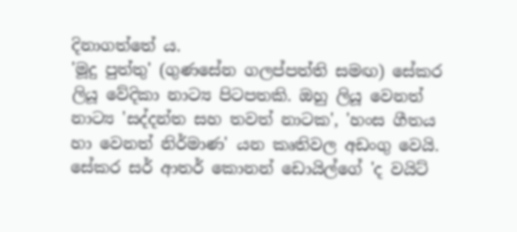දිනාගත්තේ ය.
'මූදු පුත්තු' (ගුණසේන ගලප්පත්ති සමඟ) සේකර ලියූ වේදිකා නාට්‍ය පිටපතකි. ඔහු ලියූ වෙනත් නාට්‍ය 'සද්දන්ත සහ තවත් නාටක', 'හංස ගීතය හා වෙනත් නිර්මාණ' යන කෘතිවල අඩංගු වෙයි.
සේකර සර් ආතර් කොනන් ඩොයිල්ගේ 'ද වයිට්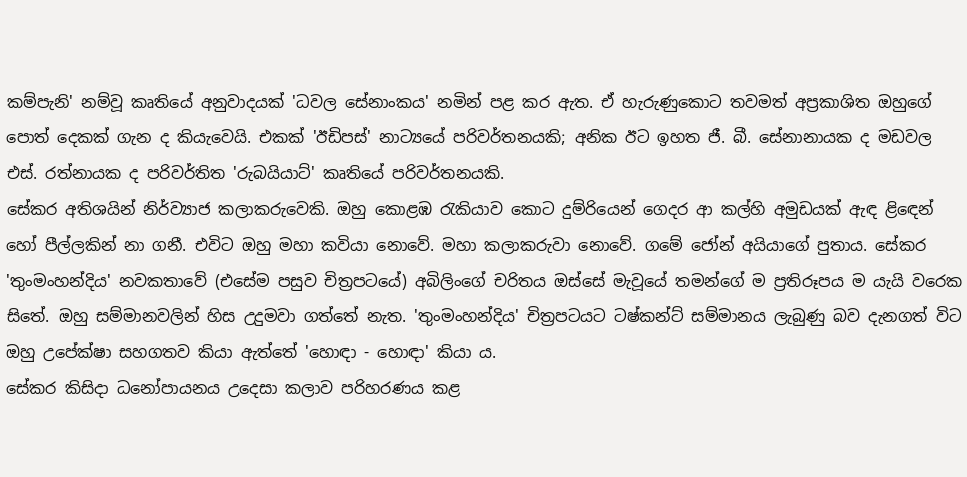කම්පැනි' නම්වූ කෘතියේ අනුවාදයක් 'ධවල සේනාංකය' නමින් පළ කර ඇත. ඒ හැරුණුකොට තවමත් අප්‍රකාශිත ඔහුගේ පොත් දෙකක් ගැන ද කියැවෙයි. එකක් 'ඊඩිපස්' නාට්‍යයේ පරිවර්තනයකි; අනික ඊට ඉහත ජී. බී. සේනානායක ද මඩවල එස්. රත්නායක ද පරිවර්තිත 'රුබයියාට්' කෘතියේ පරිවර්තනයකි.
සේකර අතිශයින් නිර්ව්‍යාජ කලාකරුවෙකි. ඔහු කොළඹ රැකියාව කොට දුම්රියෙන් ගෙදර ආ කල්හි අමුඩයක් ඇඳ ළි‍ඳෙන් හෝ පීල්ලකින් නා ගනී. එවිට ඔහු මහා කවියා නොවේ. මහා කලාකරුවා නොවේ. ගමේ ජෝන් අයියාගේ පුතාය. සේකර 'තුංමංහන්දිය' නවකතාවේ (එසේම පසුව චිත්‍රපටයේ) අබිලිංගේ චරිතය ඔස්සේ මැවූයේ තමන්ගේ ම ප්‍රතිරූපය ම යැයි වරෙක සිතේ. ඔහු සම්මානවලින් හිස උදුමවා ගත්තේ නැත. 'තුංමංහන්දිය' චිත්‍රපටයට ටෂ්කන්ට් සම්මානය ලැබුණු බව දැනගත් විට ඔහු උපේක්ෂා සහගතව කියා ඇත්තේ 'හොඳා - හොඳා' කියා ය.
සේකර කිසිදා ධනෝපායනය උදෙසා කලාව පරිහරණය කළ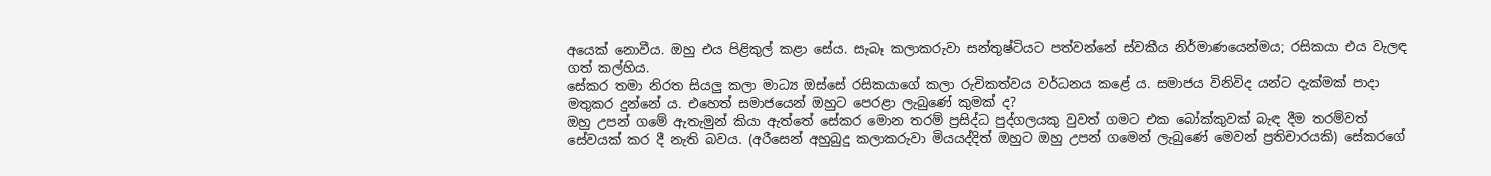අයෙක් නොවීය. ඔහු එය පිළිකුල් කළා සේය. සැබෑ කලාකරුවා සන්තුෂ්ටියට පත්වන්නේ ස්වකීය නිර්මාණයෙන්මය; රසිකයා එය වැලඳ ගත් කල්හිය.
සේකර තමා නිරත සියලු කලා මාධ්‍ය ඔස්සේ රසිකයාගේ කලා රුචිකත්වය වර්ධනය කළේ ය. සමාජය විනිවිද යන්ට දැක්මක් පාදා මතුකර දුන්නේ ය. එහෙත් සමාජයෙන් ඔහුට පෙරළා ලැබුණේ කුමක් ද?
ඔහු උපන් ගමේ ඇතැමුන් කියා ඇත්තේ සේකර මොන තරම් ප්‍රසිද්ධ පුද්ගලයකු වුවත් ගමට එක බෝක්කුවක් බැඳ දීම තරම්වත් සේවයක් කර දී නැති බවය. (අරීසෙන් අහුබුදු කලාකරුවා මියයද්දිත් ඔහුට ඔහු උපන් ගමෙන් ලැබුණේ මෙවන් ප්‍රතිචාරයකි) සේකරගේ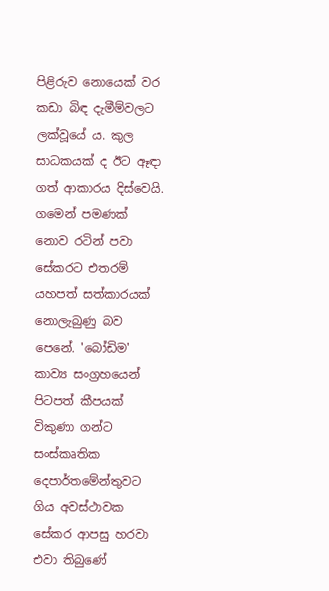පිළිරුව නොයෙක් වර කඩා බිඳ දැමීම්වලට ලක්වූයේ ය. කුල සාධකයක් ද ඊට ඈඳා ගත් ආකාරය දිස්වෙයි.
ගමෙන් පමණක් නොව රටින් පවා සේකරට එතරම් යහපත් සත්කාරයක් නොලැබුණු බව පෙනේ. 'බෝඩිම' කාව්‍ය සංග්‍රහයෙන් පිටපත් කීපයක් විකුණා ගන්ට සංස්කෘතික දෙපාර්තමේන්තුවට ගිය අවස්ථාවක සේකර ආපසු හරවා එවා තිබුණේ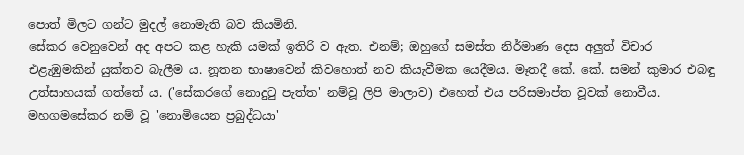පොත් මිලට ගන්ට මුදල් නොමැති බව කියමිනි.
සේකර වෙනුවෙන් අද අපට කළ හැකි යමක් ඉතිරි ව ඇත. එනම්; ඔහුගේ සමස්ත නිර්මාණ දෙස අලුත් විචාර එළැඹුමකින් යුක්තව බැලීම ය. නූතන භාෂාවෙන් කිවහොත් නව කියැවීමක යෙදීමය. මෑතදී කේ. කේ. සමන් කුමාර එබඳු උත්සාහයක් ගත්තේ ය. ('සේකරගේ නොදුටු පැත්ත' නම්වූ ලිපි මාලාව) එහෙත් එය පරිසමාප්ත වූවක් නොවීය.
මහගමසේකර නම් වූ 'නොමියෙන ප්‍රබුද්ධයා'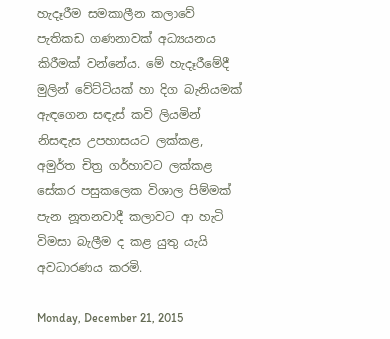හැදෑරීම සමකාලීන කලාවේ පැතිකඩ ගණනාවක් අධ්‍යයනය කිරීමක් වන්නේය. මේ හැදෑරීමේදී මුලින් වේට්ටියක් හා දිග බැනියමක් ඇඳගෙන සඳැස් කවි ලියමින් නිසඳැස උපහාසයට ලක්කළ, අමුර්ත චිත්‍ර ගර්හාවට ලක්කළ සේකර පසුකලෙක විශාල පිම්මක් පැන නූතනවාදී කලාවට ආ හැටි විමසා බැලීම ද කළ යුතු යැයි අවධාරණය කරමි.

Monday, December 21, 2015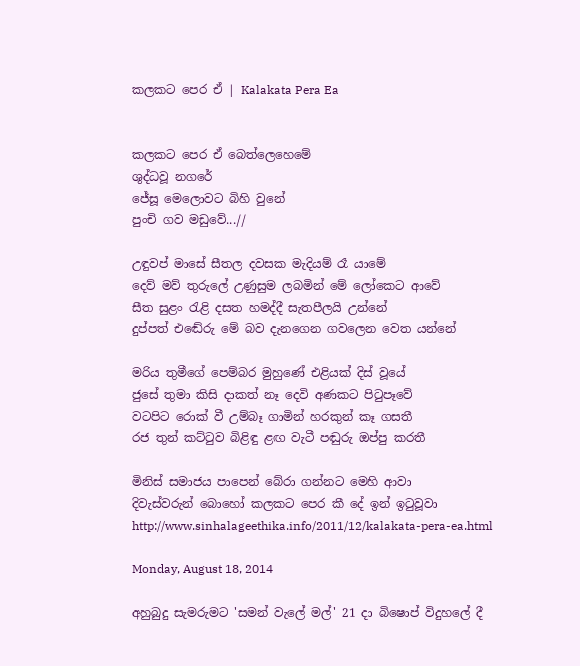කලකට පෙර ඒ | Kalakata Pera Ea


කලකට පෙර ඒ බෙත්ලෙහෙමේ
ශුද්ධවූ නගරේ
ජේසූ මෙලොවට බිහි වුනේ
පුංචි ගව මඩුවේ...//

උඳුවප් මාසේ සීතල දවසක මැදියම් රෑ යාමේ
දෙව් මව් තුරුලේ උණුසුම ලබමින් මේ ලෝකෙට ආවේ
සීත සුළං රැළි දසත හමද්දී සැතපීලයි උන්නේ
දුප්පත් එ‍ඬේරු ‍මේ බව දැනගෙන ගවලෙන වෙත යන්නේ

මරිය තුමීගේ පෙම්බර මුහුණේ එළියක් දිස් වූයේ
ජුසේ තුමා කිසි දාකත් නෑ දෙවි අණකට ‍පිටුපෑවේ
වටපිට රොක් වී උම්බෑ ගාමින් හරකුන් කෑ ගසතී
රජ තුන් කට්ටුව බිළිඳු ළඟ වැටී පඬුරු ඔප්පු කරතී

මිනිස් සමාජය පාපෙන් බේරා ගන්නට මෙහි ආවා
දිවැස්වරුන් බොහෝ කලකට පෙර කී දේ ඉන් ඉටුවූවා
http://www.sinhalageethika.info/2011/12/kalakata-pera-ea.html

Monday, August 18, 2014

අහුබුදු සැමරුමට 'සමන් වැලේ මල්' 21 දා බිෂොප් විදුහලේ දී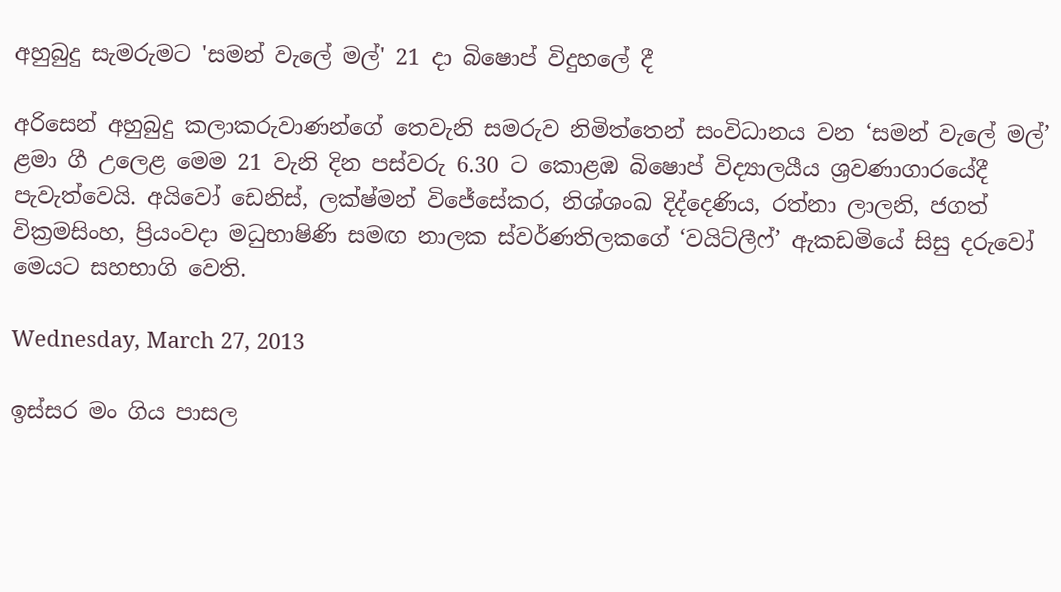අහුබුදු සැමරුමට 'සමන් වැලේ මල්' 21 දා බිෂොප් විදුහලේ දී

අරිසෙන් අහුබුදු කලාකරුවාණන්ගේ තෙවැනි සමරුව නිමිත්තෙන් සංවිධානය වන ‘සමන් වැලේ මල්’ ළමා ගී උලෙළ මෙම 21 වැනි දින පස්වරු 6.30 ට කොළඹ බිෂොප් විද්‍යාලයීය ශ්‍රවණාගාරයේදී පැවැත්වෙයි. අයිවෝ ඩෙනිස්, ලක්ෂ්මන් විජේසේකර, නිශ්ශංඛ දිද්දෙණිය, රත්නා ලාලනි, ජගත් වික්‍රමසිංහ, ප්‍රියංවදා මධුභාෂිණි සමඟ නාලක ස්වර්ණතිලකගේ ‘වයිට්ලීෆ්’ ඇකඩමියේ සිසු දරුවෝ මෙයට සහභාගි වෙති.

Wednesday, March 27, 2013

ඉස්සර මං ගිය පාසල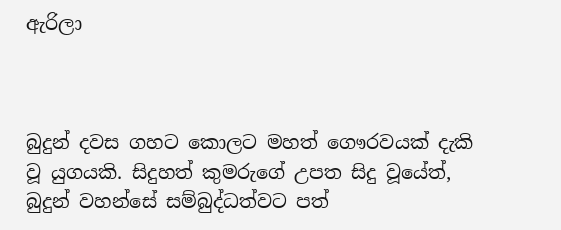ඇරිලා



බුදුන් දවස ගහට කොලට මහත් ගෞරවයක් දැකි වූ යුගයකි. සිදුහත් කුමරුගේ උපත සිදු වූයේත්, බුදුන් වහන්සේ සම්බුද්ධත්වට පත්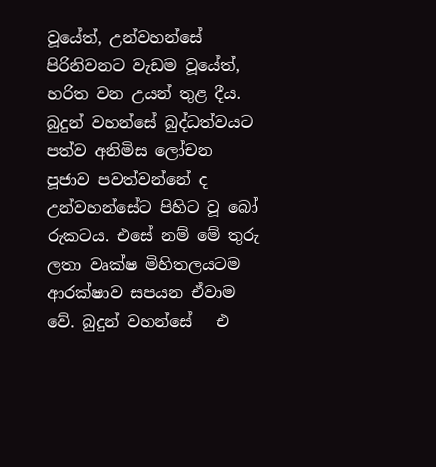වූයේත්, උන්වහන්සේ පිරිනිවනට වැඩම වූයේත්, හරිත වන උයන් තුළ දීය. බුදුන් වහන්සේ බුද්ධත්වයට පත්ව අනිමිස ලෝචන පූජාව පවත්වන්නේ ද උන්වහන්සේට පිහිට වූ බෝ රුකටය. එසේ නම් මේ තුරු ලතා වෘක්ෂ මිහිතලයටම ආරක්ෂාව සපයන ඒවාම වේ. බුදුන් වහන්සේ   එ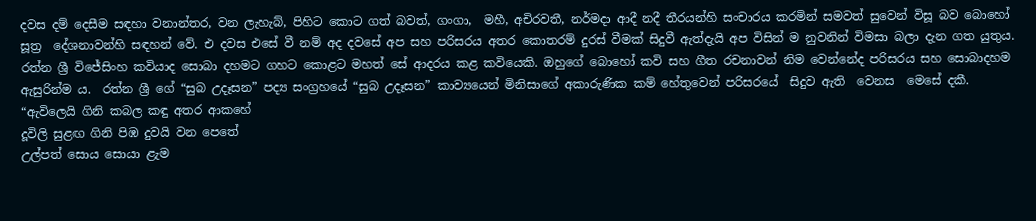දවස දම් දෙසීම සඳහා වනාන්තර, වන ලැහැබ්, පිහිට කොට ගත් බවත්, ගංගා,  මහී, අචිරවතී, නර්මදා ආදී නදී තීරයන්හි සංචාරය කරමින් සමවත් සුවෙන් විසූ බව බොහෝ සූත්‍ර  දේශනාවන්හි සඳහන් වේ. එ දවස එසේ වී නම් අද දවසේ අප සහ පරිසරය අතර කොතරම් දුරස් වීමක් සිදුවී ඇත්දැයි අප විසින් ම නුවනින් විමසා බලා දැන ගත යුතුය.
රත්න ශ්‍රී විජේසිංහ කවියාද සොබා දහමට ගහට කොළට මහත් සේ ආදරය කළ කවියෙකි. ඔහුගේ බොහෝ කවි සහ ගීත රචනාවන් නිම වෙන්නේද පරිසරය සහ සොබාදහම ඇසුරින්ම ය.  රත්න ශ්‍රී ගේ “සුබ උදෑසන” පද්‍ය සංග්‍රහයේ “සුබ උදෑසන” කාව්‍යයෙන් මිනිසාගේ අකාරුණික කම් හේතුවෙන් පරිසරයේ  සිදුව ඇති  වෙනස  මෙසේ දකී.
“ඇවිලෙයි ගිනි කබල කඳු අතර ආකහේ
දූවිලි සුළඟ ගිනි පිඹ දුවයි වන පෙතේ
උල්පත් සොය සොයා ළැම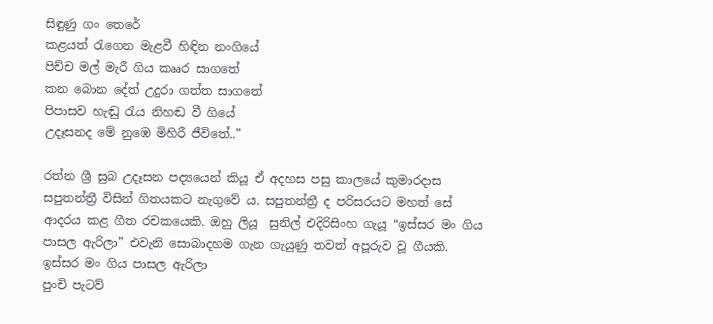සිඳුණු ගං තෙරේ
කළයත් රැගෙන මැළවී හිඳින නංගියේ
පිච්ච මල් මැරී ගිය කෲර සාගතේ
කන බොන දේත් උදුරා ගත්ත සාගතේ
පිපාසව හැඬු රැය නිහඬ වී ගියේ
උදෑසනද මේ නුඹෙ මිහිරී ජීවිතේ..”

රත්න ශ්‍රී සුබ උදෑසන පද්‍යයෙන් කියූ ඒ අදහස පසු කාලයේ කුමාරදාස සපුතන්ත්‍රී විසින් ගිතයකට නැගුවේ ය. සපුතන්ත්‍රී ද පරිසරයට මහත් සේ ආදරය කළ ගීත රචකයෙකි. ඔහු‍ ලියූ  සුනිල් එදිරිසිංහ ගැයූ “ඉස්සර මං ගිය පාසල ඇරිලා” එවැනි සොබාදහම ගැන ගැයුණු තවත් අපූරුව වූ ගීයකි.
ඉස්සර මං ගිය පාසල ඇරිලා
පුංචි පැටව්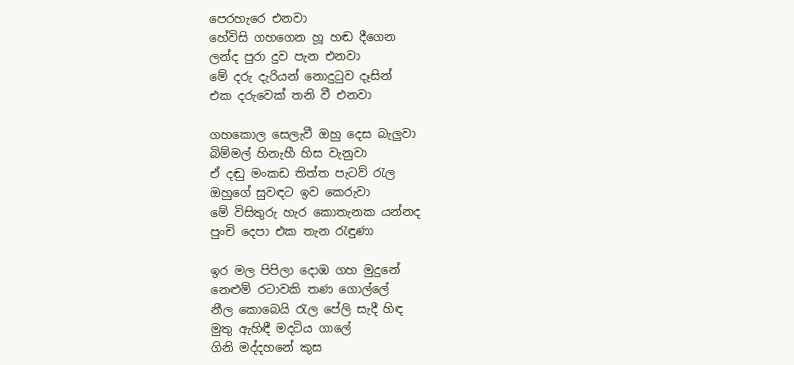පෙරහැරෙ එනවා
හේවිසි ගහගෙන හූ හඬ දීගෙන
ලන්ද පුරා දුව පැන එනවා
මේ දරු දැරියන් නොදුටුව දෑසින්
එක දරුවෙක් තනි වී එනවා

ගහකොල සෙලැවී ඔහු දෙස බැලුවා
බිම්මල් හිනැහී හිස වැනුවා
ඒ දඬු මංකඩ තිත්ත පැටව් රැල
ඔහුගේ සුවඳට ඉව කෙරුවා
මේ විසිතුරු හැර කොතැනක යන්නද
පුංචි දෙපා එක තැන රැඳුණා

ඉර මල පිපිලා දොඹ ගහ මුදුනේ
නෙළුම් රටාවකි තණ ගොල්ලේ
නීල කොබෙයි රැල පේලි සැදී හිඳ
මුතු ඇහිඳී මදටිය ගාලේ
ගිනි මද්දහනේ කුස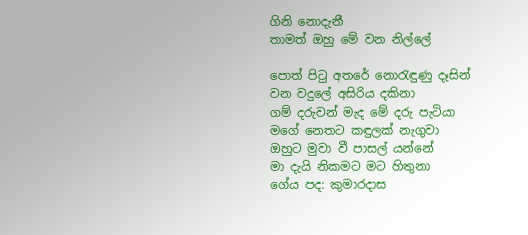ගිනි නොදැනී
තාමත් ඔහු මේ වන නිල්ලේ

පොත් පිටු අතරේ නොරැඳුණු දෑසින්
වන වදුලේ අසිරිය දකිනා
ගම් දරුවන් මැද මේ දරු පැටියා
මගේ නෙතට කඳුලක් නැගුවා
ඔහුට මුවා වී පාසල් යන්නේ
මා දැයි නිකමට මට හිතුනා
ගේය පද: කුමාරදාස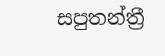සපුතන්ත්‍රී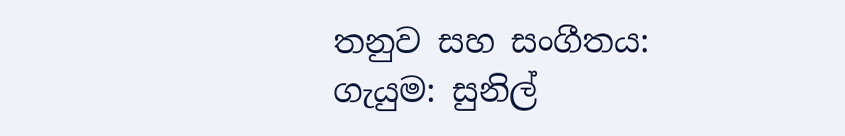තනුව සහ සංගීතය:
ගැයුම: සුනිල්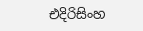එදිරිසිංහ